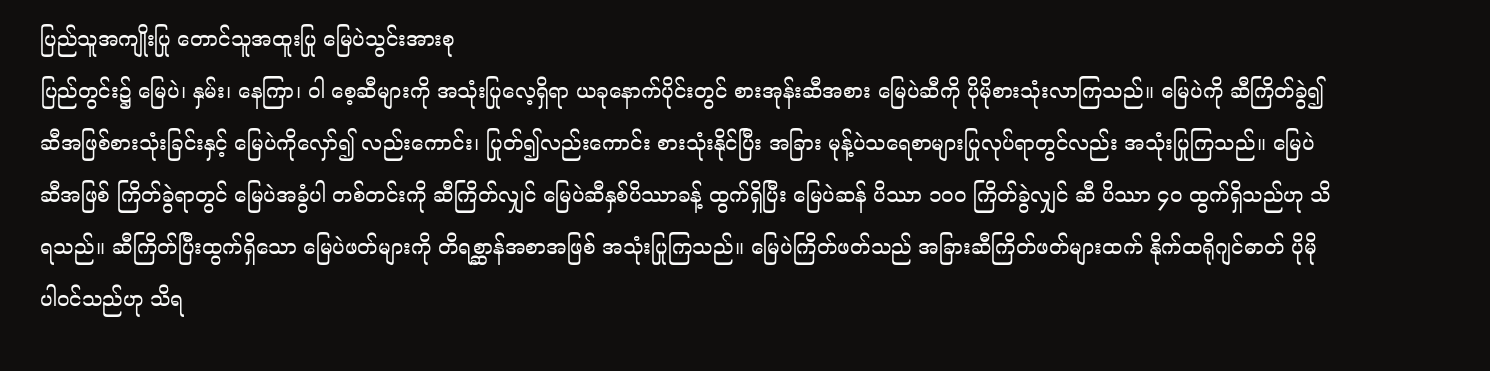ပြည်သူအကျိုးပြု တောင်သူအထူးပြု မြေပဲသွင်းအားစု
ပြည်တွင်း၌ မြေပဲ၊ နှမ်း၊ နေကြာ၊ ဝါ စေ့ဆီများကို အသုံးပြုလေ့ရှိရာ ယခုနောက်ပိုင်းတွင် စားအုန်းဆီအစား မြေပဲဆီကို ပိုမိုစားသုံးလာကြသည်။ မြေပဲကို ဆီကြိတ်ခွဲ၍ ဆီအဖြစ်စားသုံးခြင်းနှင့် မြေပဲကိုလှော်၍ လည်းကောင်း၊ ပြုတ်၍လည်းကောင်း စားသုံးနိုင်ပြီး အခြား မုန့်ပဲသရေစာများပြုလုပ်ရာတွင်လည်း အသုံးပြုကြသည်။ မြေပဲဆီအဖြစ် ကြိတ်ခွဲရာတွင် မြေပဲအခွံပါ တစ်တင်းကို ဆီကြိတ်လျှင် မြေပဲဆီနှစ်ပိဿာခန့် ထွက်ရှိပြီး မြေပဲဆန် ပိဿာ ၁၀၀ ကြိတ်ခွဲလျှင် ဆီ ပိဿာ ၄၀ ထွက်ရှိသည်ဟု သိရသည်။ ဆီကြိတ်ပြီးထွက်ရှိသော မြေပဲဖတ်များကို တိရစ္ဆာန်အစာအဖြစ် အသုံးပြုကြသည်။ မြေပဲကြိတ်ဖတ်သည် အခြားဆီကြိတ်ဖတ်များထက် နိုက်ထရိုဂျင်ဓာတ် ပိုမိုပါဝင်သည်ဟု သိရ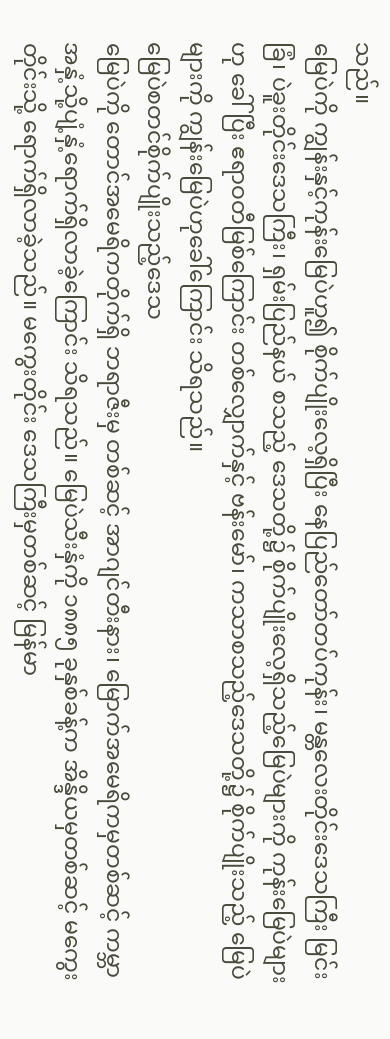သည်။
မြေပဲကို ကျွန်းနှင့်ကုန်းမြေပဲဟူ၍ စိုက်ပျိုးလေ့ရှိပြီး နေပြည်တော်တပ်ကုန်း၊ မန္တလေးတိုင်းဒေသကြီး မြင်းခြံ၊ ပဲခူးတိုင်းဒေသကြီး၊ ရှမ်းပြည်နယ် စသည့် ဒေသတို့၌ စိုက်ပျိုးလေ့ရှိသည့်မြေပဲများကို ကုန်းမြေပဲများဟု ခေါ်ပြီး ဧရာဝတီမြစ်ကြောင်း တစ်လျှောက်နှင့် ဗန်းမော်၊ ကသာစသည့်ဒေသတို့၌ စိုက်ပျိုးသည့် မြေပဲများကို ကျွန်းမြေပဲဟုခေါ်ကြောင်း သိရသည်။
မြေပဲစတင်စိုက်ပျိုးသည့်ဒေသ
မြေပဲကို တောင်အမေရိကတိုက်ရှိ ဘရာဇီးမှ တစ်ဆင့် အာဂျင်တီးနား၊ မြောက်အမေရိကမှတစ်ဆင့် ကမ္ဘာအနှံ့သို့ပျံ့နှံ့ရောက်ရှိလာခဲ့ကြောင်း သိရသည်။ မြေပဲသီးနှံကို ၁၈၈၅ ခုနှစ်ခန့်က အိန္ဒိယမှတစ်ဆင့် မကွေးတိုင်းသို့ ရောက်ရှိလာခဲ့သည်။ မကွေးတိုင်း ဒေသကြီးမှတစ်ဆင့် မြန်မာ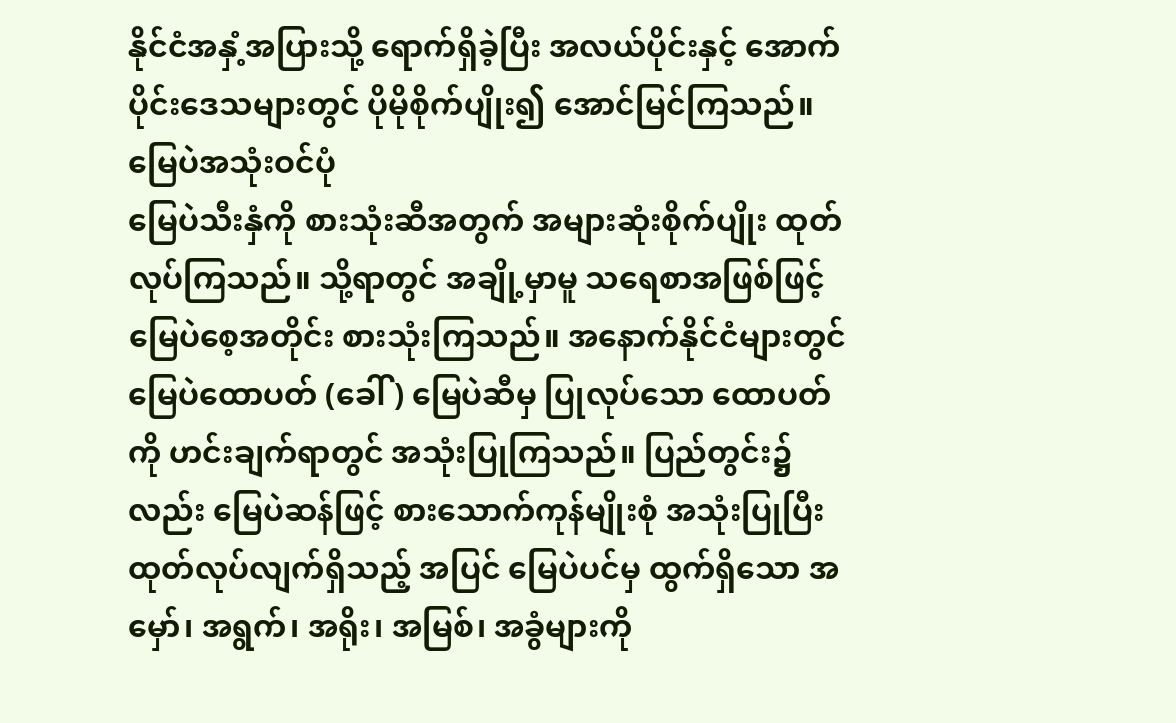နိုင်ငံအနှံ့အပြားသို့ ရောက်ရှိခဲ့ပြီး အလယ်ပိုင်းနှင့် အောက်ပိုင်းဒေသများတွင် ပိုမိုစိုက်ပျိုး၍ အောင်မြင်ကြသည်။
မြေပဲအသုံးဝင်ပုံ
မြေပဲသီးနှံကို စားသုံးဆီအတွက် အများဆုံးစိုက်ပျိုး ထုတ်လုပ်ကြသည်။ သို့ရာတွင် အချို့မှာမူ သရေစာအဖြစ်ဖြင့် မြေပဲစေ့အတိုင်း စားသုံးကြသည်။ အနောက်နိုင်ငံများတွင် မြေပဲထောပတ် (ခေါ်) မြေပဲဆီမှ ပြုလုပ်သော ထောပတ်ကို ဟင်းချက်ရာတွင် အသုံးပြုကြသည်။ ပြည်တွင်း၌လည်း မြေပဲဆန်ဖြင့် စားသောက်ကုန်မျိုးစုံ အသုံးပြုပြီး ထုတ်လုပ်လျက်ရှိသည့် အပြင် မြေပဲပင်မှ ထွက်ရှိသော အမှော်၊ အရွက်၊ အရိုး၊ အမြစ်၊ အခွံများကို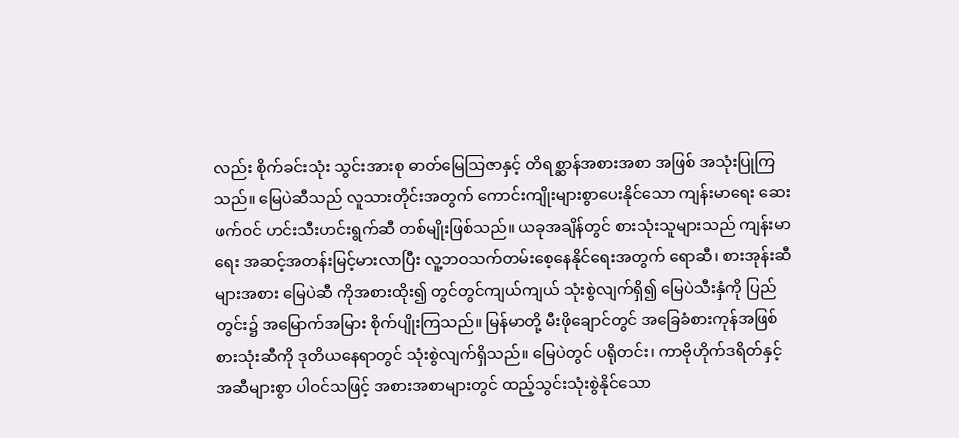လည်း စိုက်ခင်းသုံး သွင်းအားစု ဓာတ်မြေသြဇာနှင့် တိရစ္ဆာန်အစားအစာ အဖြစ် အသုံးပြုကြသည်။ မြေပဲဆီသည် လူသားတိုင်းအတွက် ကောင်းကျိုးများစွာပေးနိုင်သော ကျန်းမာရေး ဆေးဖက်ဝင် ဟင်းသီးဟင်းရွက်ဆီ တစ်မျိုးဖြစ်သည်။ ယခုအချိန်တွင် စားသုံးသူများသည် ကျန်းမာရေး အဆင့်အတန်းမြင့်မားလာပြီး လူ့ဘဝသက်တမ်းစေ့နေနိုင်ရေးအတွက် ရောဆီ၊ စားအုန်းဆီများအစား မြေပဲဆီ ကိုအစားထိုး၍ တွင်တွင်ကျယ်ကျယ် သုံးစွဲလျက်ရှိ၍ မြေပဲသီးနှံကို ပြည်တွင်း၌ အမြောက်အမြား စိုက်ပျိုးကြသည်။ မြန်မာတို့ မီးဖိုချောင်တွင် အခြေခံစားကုန်အဖြစ် စားသုံးဆီကို ဒုတိယနေရာတွင် သုံးစွဲလျက်ရှိသည်။ မြေပဲတွင် ပရိုတင်း၊ ကာဗိုဟိုက်ဒရိတ်နှင့် အဆီများစွာ ပါဝင်သဖြင့် အစားအစာများတွင် ထည့်သွင်းသုံးစွဲနိုင်သော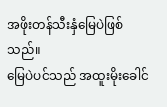အဖိုးတန်သီးနှံမြေပဲဖြစ်သည်။
မြေပဲပင်သည် အထူးမိုးခေါင်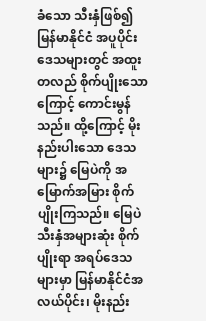ခံသော သီးနှံဖြစ်၍ မြန်မာနိုင်ငံ အပူပိုင်းဒေသများတွင် အထူးတလည် စိုက်ပျိုးသောကြောင့် ကောင်းမွန်သည်။ ထို့ကြောင့် မိုးနည်းပါးသော ဒေသများ၌ မြေပဲကို အမြောက်အမြား စိုက်ပျိုးကြသည်။ မြေပဲသီးနှံအများဆုံး စိုက်ပျိုးရာ အရပ်ဒေသများမှာ မြန်မာနိုင်ငံအလယ်ပိုင်း၊ မိုးနည်း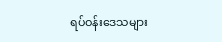ရပ်ဝန်းဒေသများ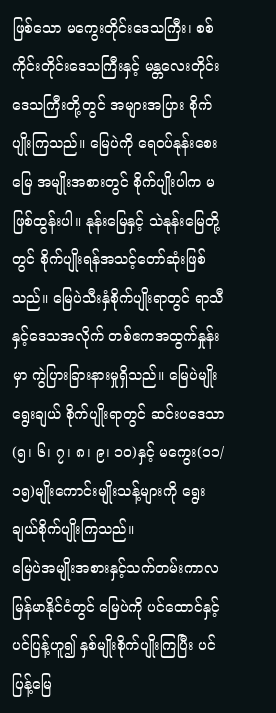ဖြစ်သော မကွေးတိုင်းဒေသကြီး၊ စစ်ကိုင်းတိုင်းဒေသကြီးနှင့် မန္တလေးတိုင်း ဒေသကြီးတို့တွင် အများအပြား စိုက်ပျိုးကြသည်။ မြေပဲကို ရေဝပ်နုန်းစေးမြေ အမျိုးအစားတွင် စိုက်ပျိုးပါက မဖြစ်ထွန်းပါ။ နုန်းမြေနှင့် သဲနုန်းမြေတို့တွင် စိုက်ပျိုးရန်အသင့်တော်ဆုံးဖြစ်သည်။ မြေပဲသီးနှံစိုက်ပျိုးရာတွင် ရာသီနှင့်ဒေသအလိုက် တစ်ဧကအထွက်နှုန်းမှာ ကွဲပြားခြားနားမှုရှိသည်။ မြေပဲမျိုးရွေးချယ် စိုက်ပျိုးရာတွင် ဆင်းပဒေသာ(၅၊ ၆၊ ၇၊ ၈၊ ၉၊ ၁၀)နှင့် မကွေး(၁၁/၁၅)မျိုးကောင်းမျိုးသန့်များကို ရွေးချယ်စိုက်ပျိုးကြသည်။
မြေပဲအမျိုးအစားနှင့်သက်တမ်းကာလ
မြန်မာနိုင်ငံတွင် မြေပဲကို ပင်ထောင်နှင့်ပင်ပြန့်ဟူ၍ နှစ်မျိုးစိုက်ပျိုးကြပြီး ပင်ပြန့်မြေ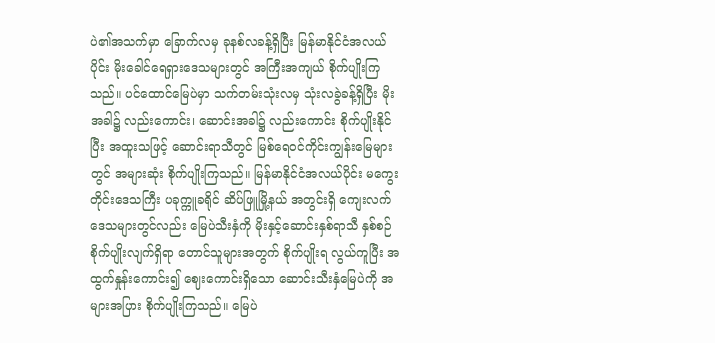ပဲ၏အသက်မှာ ခြောက်လမှ ခုနစ်လခန့်ရှိပြီး မြန်မာနိုင်ငံအလယ်ပိုင်း မိုးခေါင်ရေရှားဒေသများတွင် အကြီးအကျယ် စိုက်ပျိုးကြသည်။ ပင်ထောင်မြေပဲမှာ သက်တမ်းသုံးလမှ သုံးလခွဲခန့်ရှိပြီး မိုးအခါ၌ လည်းကောင်း၊ ဆောင်းအခါ၌ လည်းကောင်း စိုက်ပျိုးနိုင်ပြီး အထူးသဖြင့် ဆောင်းရာသီတွင် မြစ်ရေဝင်ကိုင်းကျွန်းမြေများတွင် အများဆုံး စိုက်ပျိုးကြသည်။ မြန်မာနိုင်ငံအလယ်ပိုင်း မကွေးတိုင်းဒေသကြီး ပခုက္ကူခရိုင် ဆိပ်ဖြူမြို့နယ် အတွင်းရှိ ကျေးလက်ဒေသများတွင်လည်း မြေပဲသီးနှံကို မိုးနှင့်ဆောင်းနှစ်ရာသီ နှစ်စဉ်စိုက်ပျိုးလျက်ရှိရာ တောင်သူများအတွက် စိုက်ပျိုးရ လွယ်ကူပြီး အထွက်နှုန်းကောင်း၍ ဈေးကောင်းရှိသော ဆောင်းသီးနှံမြေပဲကို အများအပြား စိုက်ပျိုးကြသည်။ မြေပဲ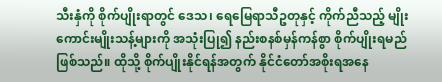သီးနှံကို စိုက်ပျိုးရာတွင် ဒေသ၊ ရေမြေရာသီဥတုနှင့် ကိုက်ညီသည့် မျိုးကောင်းမျိုးသန့်များကို အသုံးပြု၍ နည်းစနစ်မှန်ကန်စွာ စိုက်ပျိုးရမည်ဖြစ်သည်။ ထိုသို့ စိုက်ပျိုးနိုင်ရန်အတွက် နိုင်ငံတော်အစိုးရအနေ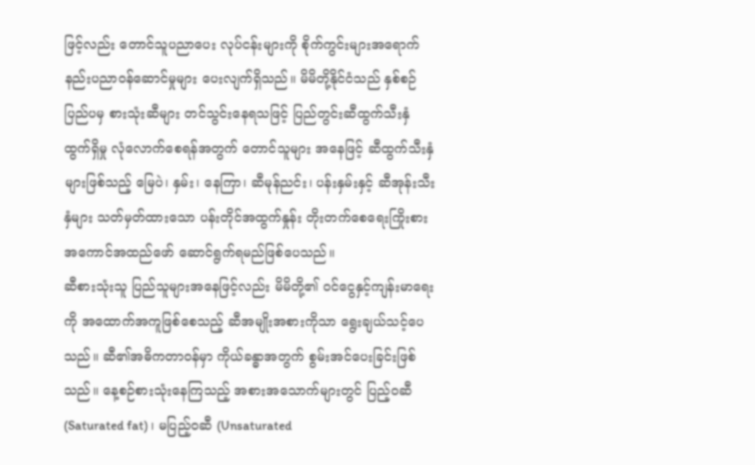ဖြင့်လည်း တောင်သူပညာပေး လုပ်ငန်းများကို စိုက်ကွင်းများအရောက် နည်းပညာဝန်ဆောင်မှုများ ပေးလျက်ရှိသည်။ မိမိတို့နိုင်ငံသည် နှစ်စဉ်ပြည်ပမှ စားသုံးဆီများ တင်သွင်းနေရသဖြင့် ပြည်တွင်းဆီထွက်သီးနှံ ထွက်ရှိမှု လုံလောက်စေရန်အတွက် တောင်သူများ အနေဖြင့် ဆီထွက်သီးနှံများဖြစ်သည့် မြေပဲ၊ နှမ်း၊ နေကြာ၊ ဆီမုန်ညင်း၊ ပန်းနှမ်းနှင့် ဆီအုန်းသီးနှံများ သတ်မှတ်ထားသော ပန်းတိုင်အထွက်နှုန်း တိုးတက်စေရေးကြိုးစား အကောင်အထည်ဖော် ဆောင်ရွက်ရမည်ဖြစ်ပေသည်။
ဆီစားသုံးသူ ပြည်သူများအနေဖြင့်လည်း မိမိတို့၏ ဝင်ငွေနှင့်ကျန်းမာရေးကို အထောက်အကူဖြစ်စေသည့် ဆီအမျိုးအစားကိုသာ ရွေးချယ်သင့်ပေသည်။ ဆီ၏အဓိကတာဝန်မှာ ကိုယ်ခန္ဓာအတွက် စွမ်းအင်ပေးခြင်းဖြစ်သည်။ နေ့စဉ်စားသုံးနေကြသည့် အစားအသောက်များတွင် ပြည့်ဝဆီ (Saturated fat)၊ မပြည့်ဝဆီ (Unsaturated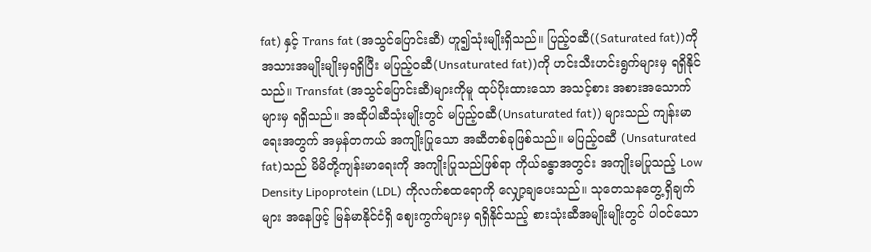fat) နှင့် Trans fat (အသွင်ပြောင်းဆီ) ဟူ၍သုံးမျိုးရှိသည်။ ပြည့်ဝဆီ((Saturated fat))ကို အသားအမျိုးမျိုးမှရရှိပြီး မပြည့်ဝဆီ(Unsaturated fat))ကို ဟင်းသီးဟင်းရွက်များမှ ရရှိနိုင်သည်။ Transfat (အသွင်ပြောင်းဆီ)များကိုမူ ထုပ်ပိုးထားသော အသင့်စား အစားအသောက်များမှ ရရှိသည်။ အဆိုပါဆီသုံးမျိုးတွင် မပြည့်ဝဆီ(Unsaturated fat)) များသည် ကျန်းမာရေးအတွက် အမှန်တကယ် အကျိုးပြုသော အဆီတစ်ခုဖြစ်သည်။ မပြည့်ဝဆီ (Unsaturated fat)သည် မိမိတို့ကျန်းမာရေးကို အကျိုးပြုသည်ဖြစ်ရာ ကိုယ်ခန္ဓာအတွင်း အကျိုးမပြုသည့် Low Density Lipoprotein (LDL) ကိုလက်စထရောကို လျှော့ချပေးသည်။ သုတေသနတွေ့ရှိချက်များ အနေဖြင့် မြန်မာနိုင်ငံရှိ ဈေးကွက်များမှ ရရှိနိုင်သည့် စားသုံးဆီအမျိုးမျိုးတွင် ပါဝင်သော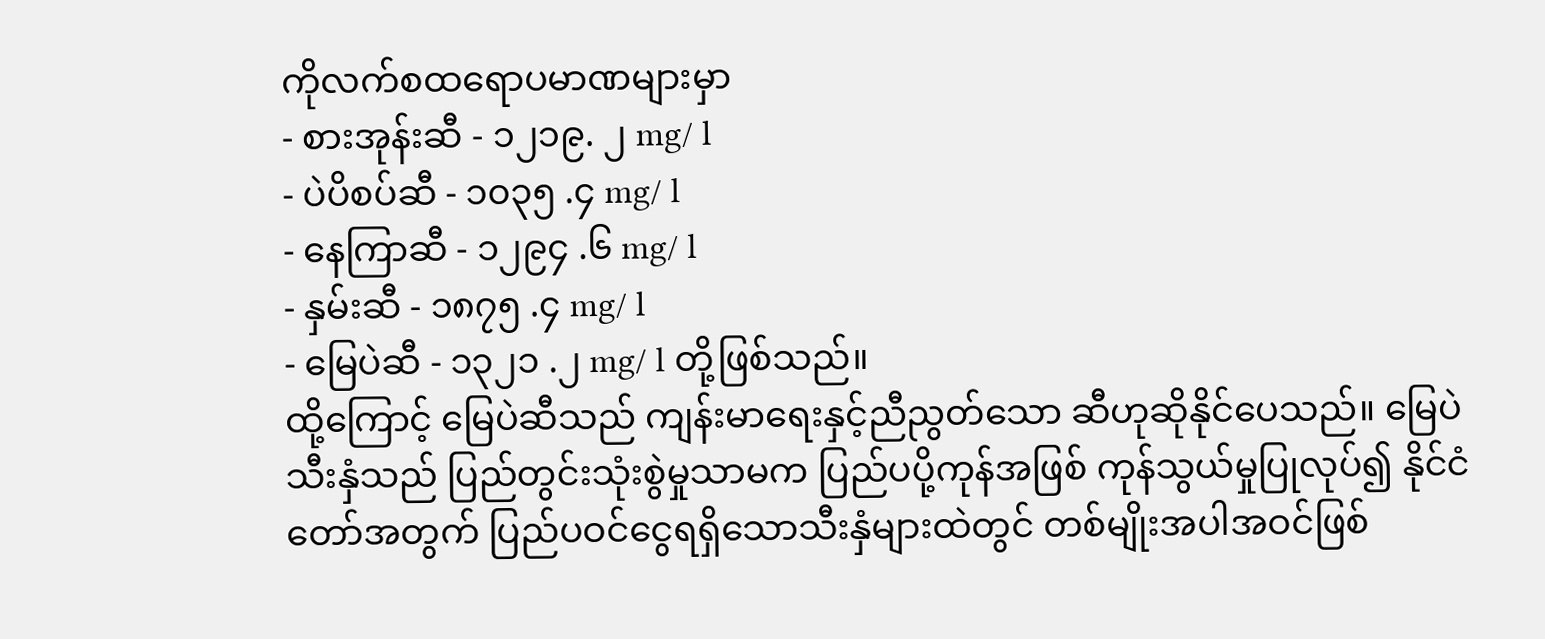ကိုလက်စထရောပမာဏများမှာ
- စားအုန်းဆီ - ၁၂၁၉. ၂ mg/ l
- ပဲပိစပ်ဆီ - ၁၀၃၅ .၄ mg/ l
- နေကြာဆီ - ၁၂၉၄ .၆ mg/ l
- နှမ်းဆီ - ၁၈၇၅ .၄ mg/ l
- မြေပဲဆီ - ၁၃၂၁ .၂ mg/ l တို့ဖြစ်သည်။
ထို့ကြောင့် မြေပဲဆီသည် ကျန်းမာရေးနှင့်ညီညွတ်သော ဆီဟုဆိုနိုင်ပေသည်။ မြေပဲသီးနှံသည် ပြည်တွင်းသုံးစွဲမှုသာမက ပြည်ပပို့ကုန်အဖြစ် ကုန်သွယ်မှုပြုလုပ်၍ နိုင်ငံတော်အတွက် ပြည်ပဝင်ငွေရရှိသောသီးနှံများထဲတွင် တစ်မျိုးအပါအဝင်ဖြစ်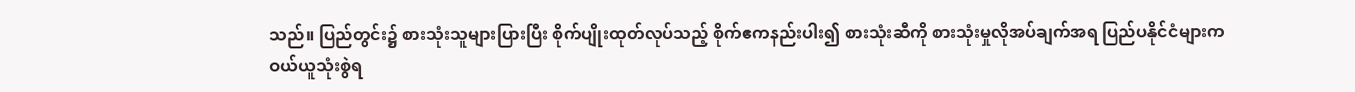သည်။ ပြည်တွင်း၌ စားသုံးသူများပြားပြီး စိုက်ပျိုးထုတ်လုပ်သည့် စိုက်ဧကနည်းပါး၍ စားသုံးဆီကို စားသုံးမှုလိုအပ်ချက်အရ ပြည်ပနိုင်ငံများက ဝယ်ယူသုံးစွဲရ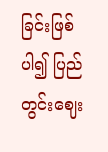ခြင်းဖြစ်ပါ၍ ပြည်တွင်းဈေး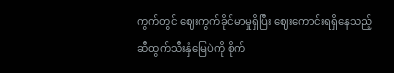ကွက်တွင် ဈေးကွက်ခိုင်မာမှုရှိပြီး ဈေးကောင်းရရှိနေသည့် ဆီထွက်သီးနှံမြေပဲကို စိုက်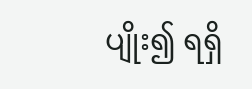ပျိုး၍ ရရှိ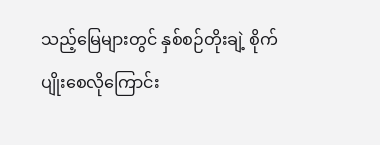သည့်မြေများတွင် နှစ်စဉ်တိုးချဲ့ စိုက်ပျိုးစေလိုကြောင်း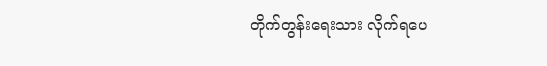တိုက်တွန်းရေးသား လိုက်ရပေ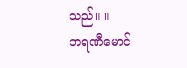သည်။ ။
ဘရဏီမောင်